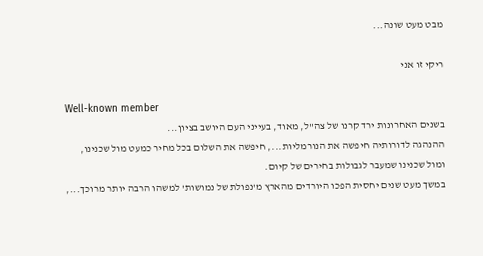מבט מעט שונה...

ריקי זו אני

Well-known member
בשנים האחרונות ירד קרנו של צה"ל, מאוד, בעייני העם היושב בציון...
ההנהגה לדורותיה חיפשה את הנורמליות..., חיפשה את השלום בכל מחיר כמעט מול שכנינו, ומול שכנינו שמעבר לגבולות בחירים של קיום.
במשך מעט שנים יחסית הפכו היורדים מהארץ מ'נפולת של נמושות' למשהו הרבה יותר מרוכך...,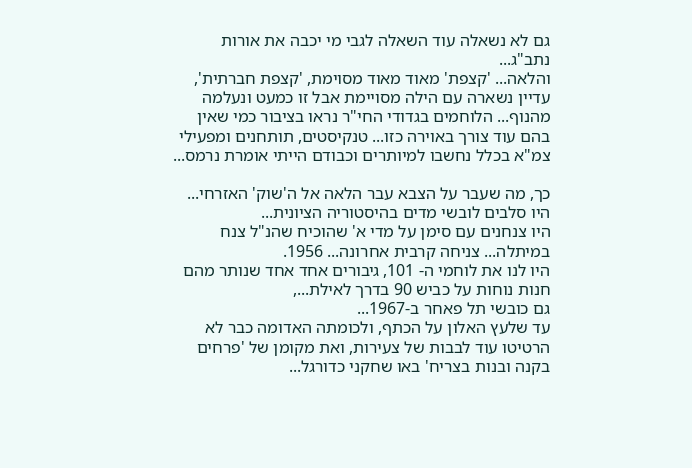גם לא נשאלה עוד השאלה לגבי מי יכבה את אורות נתב"ג...
והלאה... 'קצפת' מאוד מאוד מסוימת, 'קצפת חברתית', עדיין נשארה עם הילה מסויימת אבל זו כמעט ונעלמה מהנוף... הלוחמים בגדודי החי"ר נראו בציבור כמי שאין בהם עוד צורך באוירה כזו... טנקיסטים, תותחנים ומפעילי צמ"א בכלל נחשבו למיותרים וכבודם הייתי אומרת נרמס...

כך, מה שעבר על הצבא עבר הלאה אל ה'שוק' האזרחי...
היו סלבים לובשי מדים בהיסטוריה הציונית...
היו צנחנים עם סימן על מדי א' שהוכיח שהנ"ל צנח במיתלה... צניחה קרבית אחרונה... 1956.
היו לנו את לוחמי ה- 101, גיבורים אחד אחד שנותר מהם חנות נוחות על כביש 90 בדרך לאילת...,
גם כובשי תל פאחר ב-1967...
עד שלעץ האלון על הכתף, ולכומתה האדומה כבר לא הרטיטו עוד לבבות של צעירות, ואת מקומן של 'פרחים בקנה ובנות בצריח' באו שחקני כדורגל...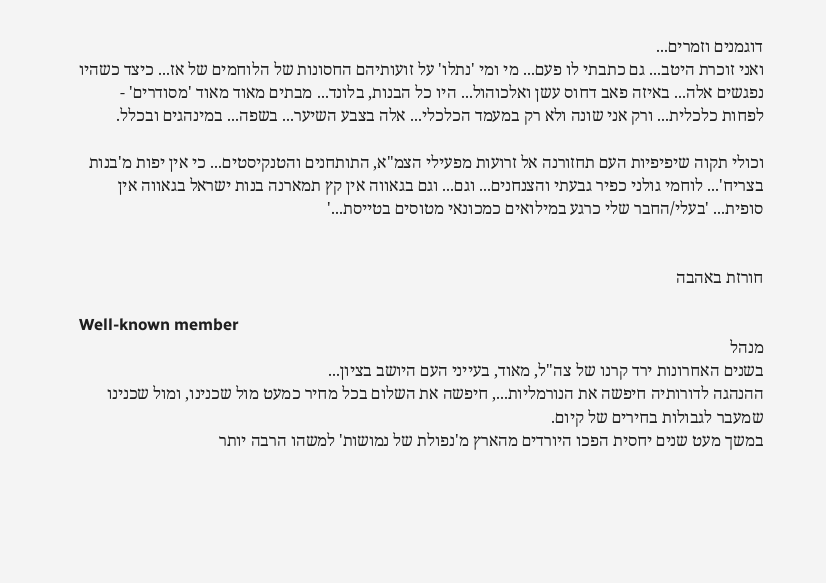דוגמנים וזמרים...
ואני זוכרת היטב... גם כתבתי לו פעם... מי ומי 'נתלו' על זועותיהם החסונות של הלוחמים של אז... כיצד כשהיו נפגשים אלה... באיזה פאב דחוס עשן ואלכוהול... היו כל הבנות, בלונד... מבתים מאוד מאוד 'מסודרים' - לפחות כלכלית... ורק אני שונה ולא רק במעמד הכלכלי... אלה בצבע השיער... בשפה... במינהגים ובכלל.

וכולי תקוה שיפיפיות העם תחזורנה אל זרועות מפעילי הצמ"א, התותחנים והטנקיסטים... כי אין יפות מ'בנות בצריח'... לוחמי גולני כפיר גבעתי והצנחנים... וגם... וגם בגאווה אין קץ תמארנה בנות ישראל בגאווה אין סופית... 'בעלי/החבר שלי כרגע במילואים כמכונאי מטוסים בטייסת...'


חורזת באהבה

Well-known member
מנהל
בשנים האחרונות ירד קרנו של צה"ל, מאוד, בעייני העם היושב בציון...
ההנהגה לדורותיה חיפשה את הנורמליות..., חיפשה את השלום בכל מחיר כמעט מול שכנינו, ומול שכנינו שמעבר לגבולות בחירים של קיום.
במשך מעט שנים יחסית הפכו היורדים מהארץ מ'נפולת של נמושות' למשהו הרבה יותר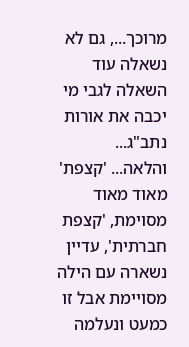מרוכך..., גם לא נשאלה עוד השאלה לגבי מי יכבה את אורות נתב"ג...
והלאה... 'קצפת' מאוד מאוד מסוימת, 'קצפת חברתית', עדיין נשארה עם הילה מסויימת אבל זו כמעט ונעלמה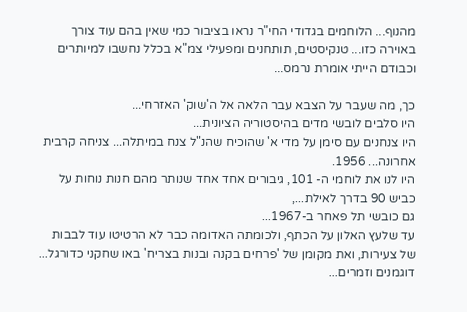מהנוף... הלוחמים בגדודי החי"ר נראו בציבור כמי שאין בהם עוד צורך באוירה כזו... טנקיסטים, תותחנים ומפעילי צמ"א בכלל נחשבו למיותרים וכבודם הייתי אומרת נרמס...

כך, מה שעבר על הצבא עבר הלאה אל ה'שוק' האזרחי...
היו סלבים לובשי מדים בהיסטוריה הציונית...
היו צנחנים עם סימן על מדי א' שהוכיח שהנ"ל צנח במיתלה... צניחה קרבית אחרונה... 1956.
היו לנו את לוחמי ה- 101, גיבורים אחד אחד שנותר מהם חנות נוחות על כביש 90 בדרך לאילת...,
גם כובשי תל פאחר ב-1967...
עד שלעץ האלון על הכתף, ולכומתה האדומה כבר לא הרטיטו עוד לבבות של צעירות, ואת מקומן של 'פרחים בקנה ובנות בצריח' באו שחקני כדורגל... דוגמנים וזמרים...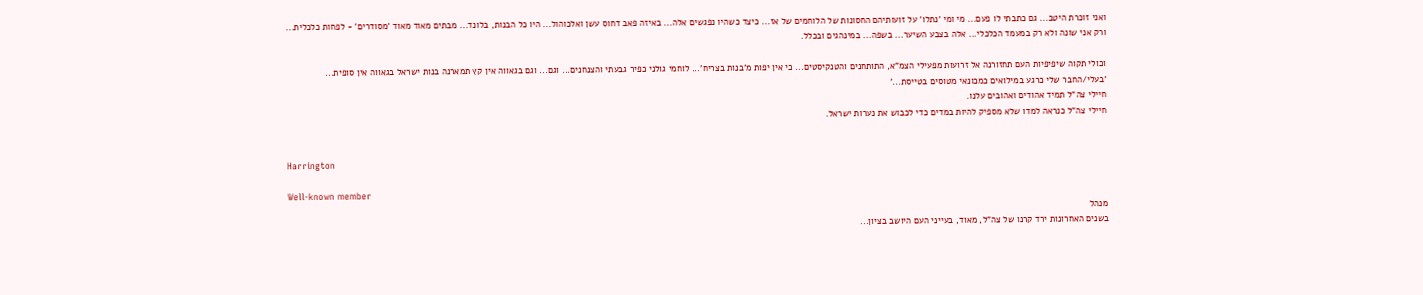ואני זוכרת היטב... גם כתבתי לו פעם... מי ומי 'נתלו' על זועותיהם החסונות של הלוחמים של אז... כיצד כשהיו נפגשים אלה... באיזה פאב דחוס עשן ואלכוהול... היו כל הבנות, בלונד... מבתים מאוד מאוד 'מסודרים' - לפחות כלכלית... ורק אני שונה ולא רק במעמד הכלכלי... אלה בצבע השיער... בשפה... במינהגים ובכלל.

וכולי תקוה שיפיפיות העם תחזורנה אל זרועות מפעילי הצמ"א, התותחנים והטנקיסטים... כי אין יפות מ'בנות בצריח'... לוחמי גולני כפיר גבעתי והצנחנים... וגם... וגם בגאווה אין קץ תמארנה בנות ישראל בגאווה אין סופית... 'בעלי/החבר שלי כרגע במילואים כמכונאי מטוסים בטייסת...'
חיילי צה"ל תמיד אהודים ואהובים עלנו.
חיילי צה"ל כנראה למדו שלא מספיק להיות במדים כדי לכבוש את נערות ישראל.


Harrington

Well-known member
מנהל
בשנים האחרונות ירד קרנו של צה"ל, מאוד, בעייני העם היושב בציון...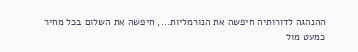ההנהגה לדורותיה חיפשה את הנורמליות..., חיפשה את השלום בכל מחיר כמעט מול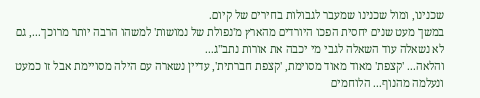שכנינו, ומול שכנינו שמעבר לגבולות בחירים של קיום.
במשך מעט שנים יחסית הפכו היורדים מהארץ מ'נפולת של נמושות' למשהו הרבה יותר מרוכך..., גם לא נשאלה עוד השאלה לגבי מי יכבה את אורות נתב"ג...
והלאה... 'קצפת' מאוד מאוד מסוימת, 'קצפת חברתית', עדיין נשארה עם הילה מסויימת אבל זו כמעט ונעלמה מהנוף... הלוחמים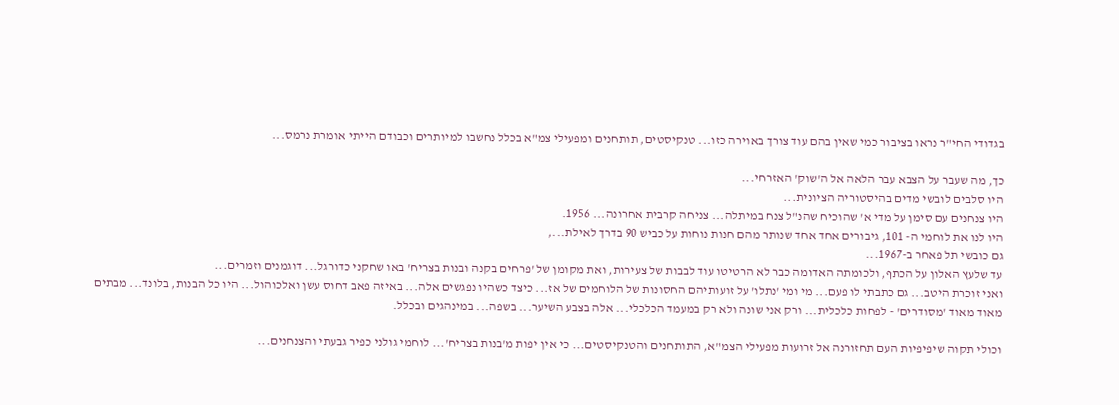בגדודי החי"ר נראו בציבור כמי שאין בהם עוד צורך באוירה כזו... טנקיסטים, תותחנים ומפעילי צמ"א בכלל נחשבו למיותרים וכבודם הייתי אומרת נרמס...

כך, מה שעבר על הצבא עבר הלאה אל ה'שוק' האזרחי...
היו סלבים לובשי מדים בהיסטוריה הציונית...
היו צנחנים עם סימן על מדי א' שהוכיח שהנ"ל צנח במיתלה... צניחה קרבית אחרונה... 1956.
היו לנו את לוחמי ה- 101, גיבורים אחד אחד שנותר מהם חנות נוחות על כביש 90 בדרך לאילת...,
גם כובשי תל פאחר ב-1967...
עד שלעץ האלון על הכתף, ולכומתה האדומה כבר לא הרטיטו עוד לבבות של צעירות, ואת מקומן של 'פרחים בקנה ובנות בצריח' באו שחקני כדורגל... דוגמנים וזמרים...
ואני זוכרת היטב... גם כתבתי לו פעם... מי ומי 'נתלו' על זועותיהם החסונות של הלוחמים של אז... כיצד כשהיו נפגשים אלה... באיזה פאב דחוס עשן ואלכוהול... היו כל הבנות, בלונד... מבתים מאוד מאוד 'מסודרים' - לפחות כלכלית... ורק אני שונה ולא רק במעמד הכלכלי... אלה בצבע השיער... בשפה... במינהגים ובכלל.

וכולי תקוה שיפיפיות העם תחזורנה אל זרועות מפעילי הצמ"א, התותחנים והטנקיסטים... כי אין יפות מ'בנות בצריח'... לוחמי גולני כפיר גבעתי והצנחנים...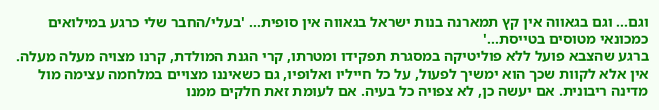וגם... וגם בגאווה אין קץ תמארנה בנות ישראל בגאווה אין סופית... 'בעלי/החבר שלי כרגע במילואים כמכונאי מטוסים בטייסת...'
ברגע שהצבא פועל ללא פוליטיקה במסגרת תפקידו ומטרתו, קרי הגנת המולדת, קרנו מצויה מעלה מעלה. אין אלא לקוות שכך הוא ימשיך לפעול, על כל חייליו ואלופיו, גם כשאיננו מצויים במלחמה עצימה מול מדינה ריבונית. אם יעשה כן, לא צפויה כל בעיה. אם לעומת זאת חלקים ממנו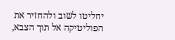יחליטו לשוב ולהחזיר את הפוליטיקה אל תוך הצבא,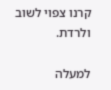קרנו צפוי לשוב ולרדת.

למעלה